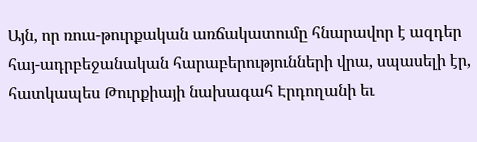Այն, որ ռուս-թուրքական առճակատումը հնարավոր է ազդեր հայ-ադրբեջանական հարաբերությունների վրա, սպասելի էր, հատկապես Թուրքիայի նախագահ Էրդողանի եւ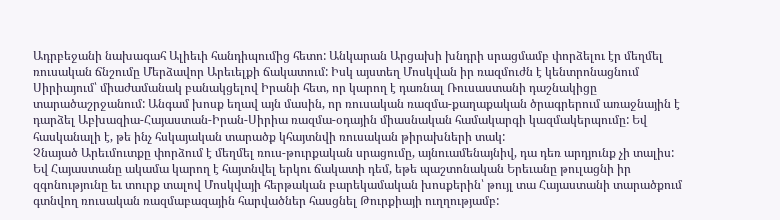Ադրբեջանի նախագահ Ալիեւի հանդիպումից հետո: Անկարան Արցախի խնդրի սրացմամբ փորձելու էր մեղմել ռուսական ճնշումը Մերձավոր Արեւելքի ճակատում: Իսկ այստեղ Մոսկվան իր ռազմուժն է կենտրոնացնում Սիրիայում՝ միաժամանակ բանակցելով Իրանի հետ, որ կարող է դառնալ Ռուսաստանի դաշնակիցը տարածաշրջանում: Անգամ խոսք եղավ այն մասին, որ ռուսական ռազմա-քաղաքական ծրագրերում առաջնային է դարձել Աբխազիա-Հայաստան-Իրան-Սիրիա ռազմա-օդային միասնական համակարգի կազմակերպումը: Եվ հասկանալի է, թե ինչ հսկայական տարածք կհայտնվի ռուսական թիրախների տակ:
Չնայած Արեւմուտքը փորձում է մեղմել ռուս-թուրքական սրացումը, այնուամենայնիվ, դա դեռ արդյունք չի տալիս: Եվ Հայաստանը ակամա կարող է հայտնվել երկու ճակատի դեմ, եթե պաշտոնական Երեւանը թուլացնի իր զգոնությունը եւ տուրք տալով Մոսկվայի հերթական բարեկամական խոսքերին՝ թույլ տա Հայաստանի տարածքում գտնվող ռուսական ռազմաբազային հարվածներ հասցնել Թուրքիայի ուղղությամբ: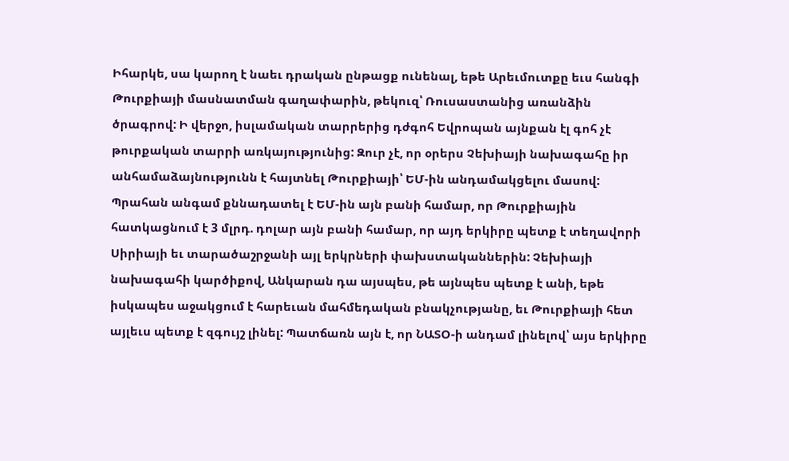Իհարկե, սա կարող է նաեւ դրական ընթացք ունենալ, եթե Արեւմուտքը եւս հանգի Թուրքիայի մասնատման գաղափարին, թեկուզ՝ Ռուսաստանից առանձին ծրագրով: Ի վերջո, իսլամական տարրերից դժգոհ Եվրոպան այնքան էլ գոհ չէ թուրքական տարրի առկայությունից: Զուր չէ, որ օրերս Չեխիայի նախագահը իր անհամաձայնությունն է հայտնել Թուրքիայի՝ ԵՄ-ին անդամակցելու մասով: Պրահան անգամ քննադատել է ԵՄ-ին այն բանի համար, որ Թուրքիային հատկացնում է 3 մլրդ. դոլար այն բանի համար, որ այդ երկիրը պետք է տեղավորի Սիրիայի եւ տարածաշրջանի այլ երկրների փախստականներին: Չեխիայի նախագահի կարծիքով, Անկարան դա այսպես, թե այնպես պետք է անի, եթե իսկապես աջակցում է հարեւան մահմեդական բնակչությանը, եւ Թուրքիայի հետ այլեւս պետք է զգույշ լինել: Պատճառն այն է, որ ՆԱՏՕ-ի անդամ լինելով՝ այս երկիրը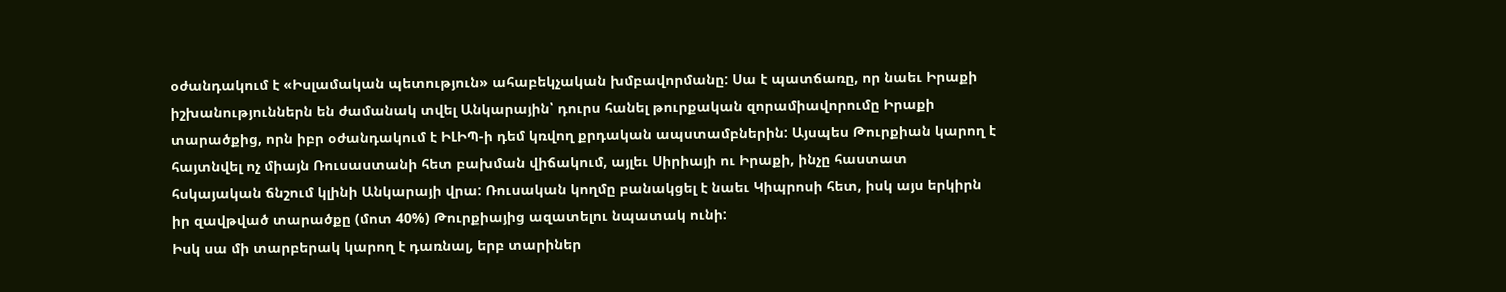օժանդակում է «Իսլամական պետություն» ահաբեկչական խմբավորմանը: Սա է պատճառը, որ նաեւ Իրաքի իշխանություններն են ժամանակ տվել Անկարային՝ դուրս հանել թուրքական զորամիավորումը Իրաքի տարածքից, որն իբր օժանդակում է ԻԼԻՊ-ի դեմ կռվող քրդական ապստամբներին: Այսպես Թուրքիան կարող է հայտնվել ոչ միայն Ռուսաստանի հետ բախման վիճակում, այլեւ Սիրիայի ու Իրաքի, ինչը հաստատ հսկայական ճնշում կլինի Անկարայի վրա: Ռուսական կողմը բանակցել է նաեւ Կիպրոսի հետ, իսկ այս երկիրն իր զավթված տարածքը (մոտ 40%) Թուրքիայից ազատելու նպատակ ունի:
Իսկ սա մի տարբերակ կարող է դառնալ, երբ տարիներ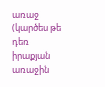առաջ (կարծես թե դեռ իրաքյան առաջին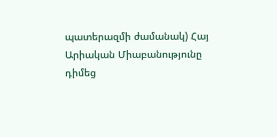պատերազմի ժամանակ) Հայ Արիական Միաբանությունը դիմեց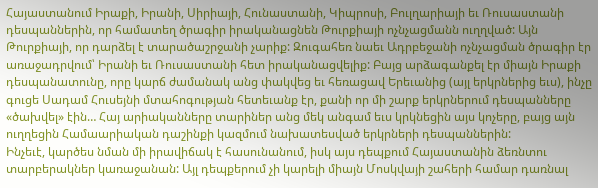Հայաստանում Իրաքի, Իրանի, Սիրիայի, Հունաստանի, Կիպրոսի, Բուլղարիայի եւ Ռուսաստանի դեսպաններին, որ համատեղ ծրագիր իրականացնեն Թուրքիայի ոչնչացմանն ուղղված: Այն Թուրքիայի, որ դարձել է տարածաշրջանի չարիք: Զուգահեռ նաեւ Ադրբեջանի ոչնչացման ծրագիր էր առաջադրվում՝ Իրանի եւ Ռուսաստանի հետ իրականացվելիք: Բայց արձագանքել էր միայն Իրաքի դեսպանատունը, որը կարճ ժամանակ անց փակվեց եւ հեռացավ Երեւանից (այլ երկրներից եւս), ինչը գուցե Սադամ Հուսեյնի մտահոգության հետեւանք էր, քանի որ մի շարք երկրներում դեսպանները «ծախվել» էին… Հայ արիականները տարիներ անց մեկ անգամ եւս կրկնեցին այս կոչերը, բայց այն ուղղեցին Համաարիական դաշինքի կազմում նախատեսված երկրների դեսպաններին:
Ինչեւէ, կարծես նման մի իրավիճակ է հասունանում, իսկ այս դեպքում Հայաստանին ձեռնտու տարբերակներ կառաջանան: Այլ դեպքերում չի կարելի միայն Մոսկվայի շահերի համար դառնալ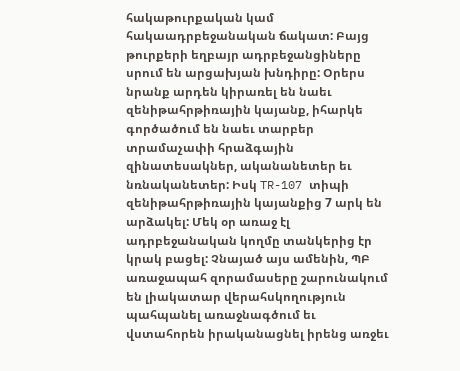հակաթուրքական կամ հակաադրբեջանական ճակատ: Բայց թուրքերի եղբայր ադրբեջանցիները սրում են արցախյան խնդիրը: Օրերս նրանք արդեն կիրառել են նաեւ զենիթահրթիռային կայանք, իհարկե գործածում են նաեւ տարբեր տրամաչափի հրաձգային զինատեսակներ, ականանետեր եւ նռնականետեր: Իսկ TR-107 տիպի զենիթահրթիռային կայանքից 7 արկ են արձակել: Մեկ օր առաջ էլ ադրբեջանական կողմը տանկերից էր կրակ բացել: Չնայած այս ամենին, ՊԲ առաջապահ զորամասերը շարունակում են լիակատար վերահսկողություն պահպանել առաջնագծում եւ վստահորեն իրականացնել իրենց առջեւ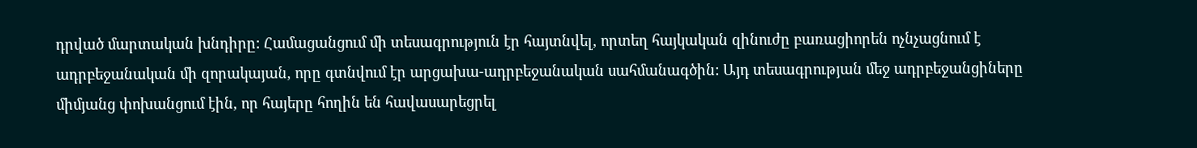դրված մարտական խնդիրը: Համացանցում մի տեսագրություն էր հայտնվել, որտեղ հայկական զինուժը բառացիորեն ոչնչացնում է ադրբեջանական մի զորակայան, որը գտնվում էր արցախա-ադրբեջանական սահմանագծին: Այդ տեսագրության մեջ ադրբեջանցիները միմյանց փոխանցում էին, որ հայերը հողին են հավասարեցրել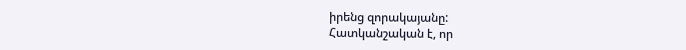իրենց զորակայանը:
Հատկանշական է, որ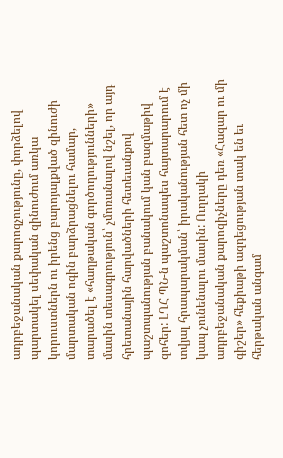ադրբեջանական քարոզչությունը, փորձելով պարտակել սեփական զինուժում առկա կորուստներն ու իրենց բարոյալքված զինուժի մարտական ոգին բարձրացնելու համար, տարածել է «հաղթական գործողությունների» մասին տեսագրություն՝ չմոռանալով նշել, որ այդ հրետանային հարվածների հետեւանքով պաշտպանության բանակում կան բազմաթիվ զոհեր: ԼՂՀ ՊՆ-ն պաշտոնապես հայտարարում է տվյալ հրապարակման՝ իրականության հետ ոչ մի կապ չունենալու մասին: Ուղղակի ադրբեջանական քարոզիչները դեռ «Հազար ու մի գիշեր» հեքիաթի ազդեցության տակ են եւ հերթական անգամ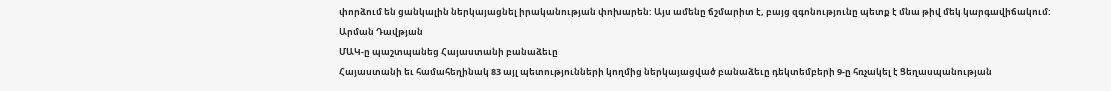փորձում են ցանկալին ներկայացնել իրականության փոխարեն: Այս ամենը ճշմարիտ է, բայց զգոնությունը պետք է մնա թիվ մեկ կարգավիճակում:
Արման Դավթյան
ՄԱԿ-ը պաշտպանեց Հայաստանի բանաձեւը
Հայաստանի եւ համահեղինակ 83 այլ պետությունների կողմից ներկայացված բանաձեւը դեկտեմբերի 9-ը հռչակել է Ցեղասպանության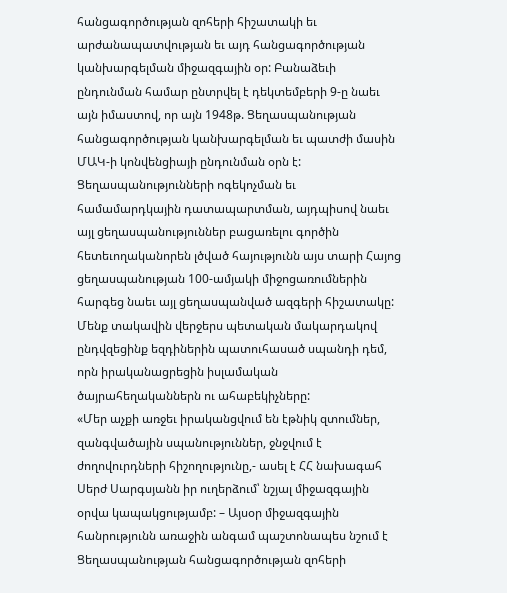հանցագործության զոհերի հիշատակի եւ արժանապատվության եւ այդ հանցագործության կանխարգելման միջազգային օր: Բանաձեւի ընդունման համար ընտրվել է դեկտեմբերի 9-ը նաեւ այն իմաստով, որ այն 1948թ. Ցեղասպանության հանցագործության կանխարգելման եւ պատժի մասին ՄԱԿ-ի կոնվենցիայի ընդունման օրն է:
Ցեղասպանությունների ոգեկոչման եւ համամարդկային դատապարտման, այդպիսով նաեւ այլ ցեղասպանություններ բացառելու գործին հետեւողականորեն լծված հայությունն այս տարի Հայոց ցեղասպանության 100-ամյակի միջոցառումներին հարգեց նաեւ այլ ցեղասպանված ազգերի հիշատակը: Մենք տակավին վերջերս պետական մակարդակով ընդվզեցինք եզդիներին պատուհասած սպանդի դեմ, որն իրականացրեցին իսլամական ծայրահեղականներն ու ահաբեկիչները:
«Մեր աչքի առջեւ իրականցվում են էթնիկ զտումներ, զանգվածային սպանություններ, ջնջվում է ժողովուրդների հիշողությունը,- ասել է ՀՀ նախագահ Սերժ Սարգսյանն իր ուղերձում՝ նշյալ միջազգային օրվա կապակցությամբ: – Այսօր միջազգային հանրությունն առաջին անգամ պաշտոնապես նշում է Ցեղասպանության հանցագործության զոհերի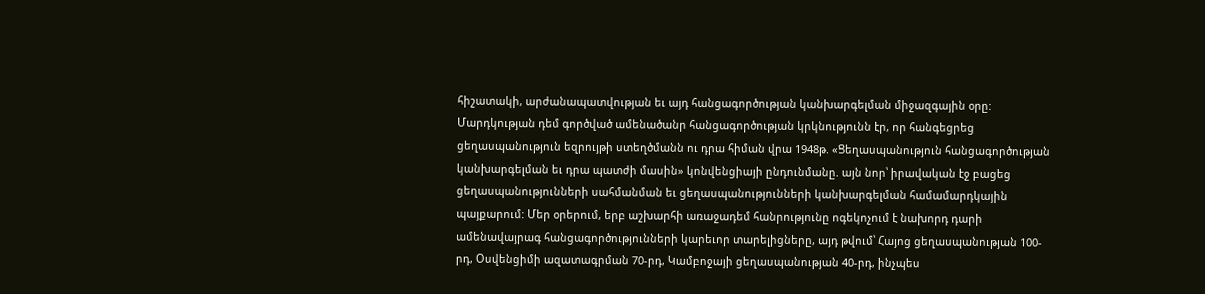հիշատակի, արժանապատվության եւ այդ հանցագործության կանխարգելման միջազգային օրը: Մարդկության դեմ գործված ամենածանր հանցագործության կրկնությունն էր, որ հանգեցրեց ցեղասպանություն եզրույթի ստեղծմանն ու դրա հիման վրա 1948թ. «Ցեղասպանություն հանցագործության կանխարգելման եւ դրա պատժի մասին» կոնվենցիայի ընդունմանը. այն նոր՝ իրավական էջ բացեց ցեղասպանությունների սահմանման եւ ցեղասպանությունների կանխարգելման համամարդկային պայքարում: Մեր օրերում, երբ աշխարհի առաջադեմ հանրությունը ոգեկոչում է նախորդ դարի ամենավայրագ հանցագործությունների կարեւոր տարելիցները, այդ թվում՝ Հայոց ցեղասպանության 100-րդ, Օսվենցիմի ազատագրման 70-րդ, Կամբոջայի ցեղասպանության 40-րդ, ինչպես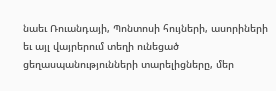նաեւ Ռուանդայի, Պոնտոսի հույների, ասորիների եւ այլ վայրերում տեղի ունեցած ցեղասպանությունների տարելիցները, մեր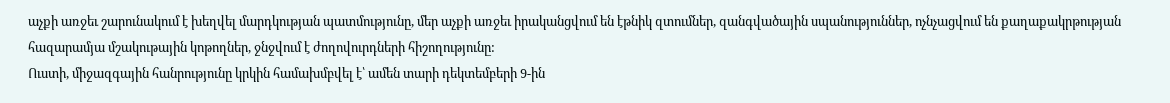աչքի առջեւ շարունակում է խեղվել մարդկության պատմությունը, մեր աչքի առջեւ իրականցվում են էթնիկ զտումներ, զանգվածային սպանություններ, ոչնչացվում են քաղաքակրթության հազարամյա մշակութային կոթողներ, ջնջվում է ժողովուրդների հիշողությունը:
Ուստի, միջազգային հանրությունը կրկին համախմբվել է՝ ամեն տարի դեկտեմբերի 9-ին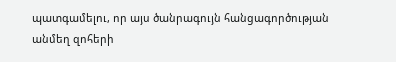պատգամելու, որ այս ծանրագույն հանցագործության անմեղ զոհերի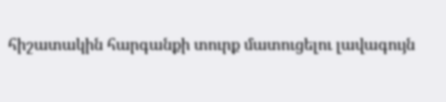հիշատակին հարգանքի տուրք մատուցելու լավագույն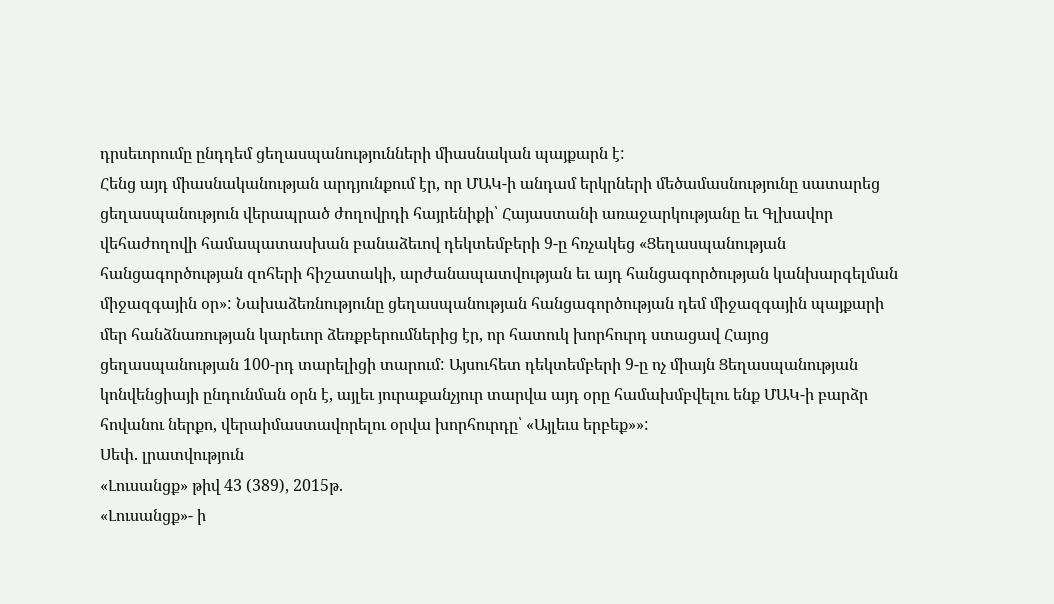դրսեւորումը ընդդեմ ցեղասպանությունների միասնական պայքարն է:
Հենց այդ միասնականության արդյունքում էր, որ ՄԱԿ-ի անդամ երկրների մեծամասնությունը սատարեց ցեղասպանություն վերապրած ժողովրդի հայրենիքի՝ Հայաստանի առաջարկությանը եւ Գլխավոր վեհաժողովի համապատասխան բանաձեւով դեկտեմբերի 9-ը հռչակեց «Ցեղասպանության հանցագործության զոհերի հիշատակի, արժանապատվության եւ այդ հանցագործության կանխարգելման միջազգային օր»: Նախաձեռնությունը ցեղասպանության հանցագործության դեմ միջազգային պայքարի մեր հանձնառության կարեւոր ձեռքբերումներից էր, որ հատուկ խորհուրդ ստացավ Հայոց ցեղասպանության 100-րդ տարելիցի տարում: Այսուհետ դեկտեմբերի 9-ը ոչ միայն Ցեղասպանության կոնվենցիայի ընդունման օրն է, այլեւ յուրաքանչյուր տարվա այդ օրը համախմբվելու ենք ՄԱԿ-ի բարձր հովանու ներքո, վերաիմաստավորելու օրվա խորհուրդը՝ «Այլեւս երբեք»»:
Սեփ. լրատվություն
«Լուսանցք» թիվ 43 (389), 2015թ.
«Լուսանցք»- ի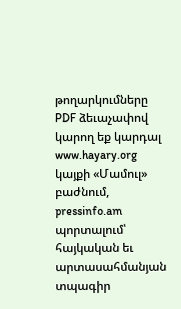թողարկումները PDF ձեւաչափով կարող եք կարդալ www.hayary.org կայքի «Մամուլ» բաժնում, pressinfo.am պորտալում՝ հայկական եւ արտասահմանյան տպագիր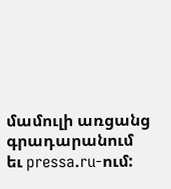մամուլի առցանց գրադարանում եւ pressa.ru-ում: